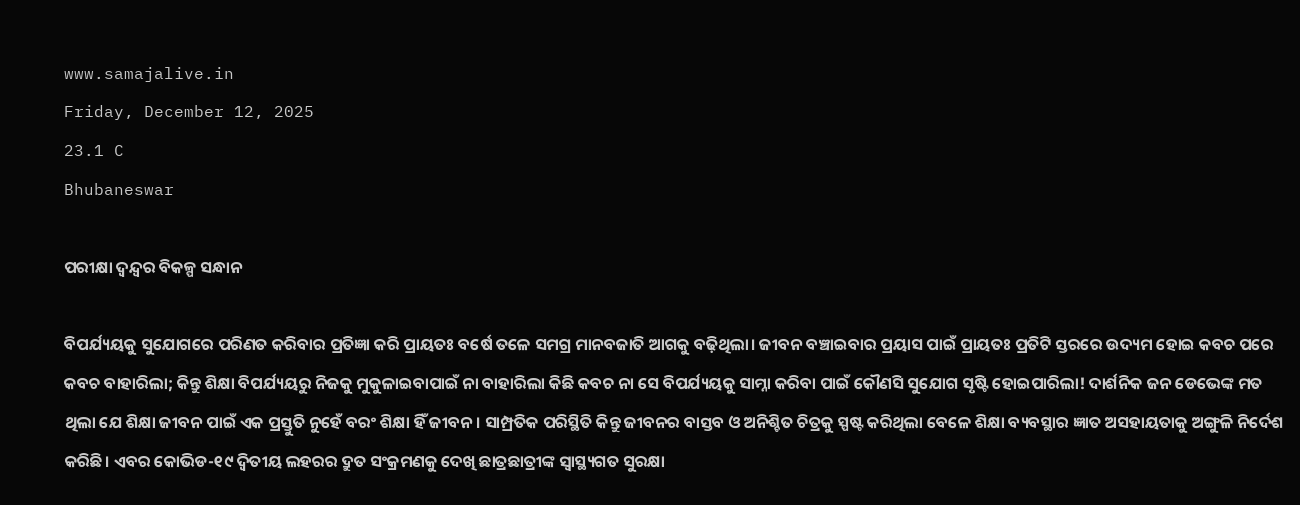www.samajalive.in
Friday, December 12, 2025
23.1 C
Bhubaneswar

ପରୀକ୍ଷା ଦ୍ବନ୍ଦ୍ବର ବିକଳ୍ପ ସନ୍ଧାନ

ବିପର୍ଯ୍ୟୟକୁ ସୁଯୋଗରେ ପରିଣତ କରିବାର ପ୍ରତିଜ୍ଞା କରି ପ୍ରାୟତଃ ବର୍ଷେ ତଳେ ସମଗ୍ର ମାନବଜାତି ଆଗକୁ ବଢ଼ିଥିଲା। ଜୀବନ ବଞ୍ଚାଇବାର ପ୍ରୟାସ ପାଇଁ ପ୍ରାୟତଃ ପ୍ରତିଟି ସ୍ତରରେ ଉଦ୍ୟମ ହୋଇ କବଚ ପରେ କବଚ ବାହାରିଲା; କିନ୍ତୁ ଶିକ୍ଷା ବିପର୍ଯ୍ୟୟରୁ ନିଜକୁ ମୁକୁଳାଇବାପାଇଁ ନା ବାହାରିଲା କିଛି କବଚ ନା ସେ ବିପର୍ଯ୍ୟୟକୁ ସାମ୍ନା କରିବା ପାଇଁ କୌଣସି ସୁଯୋଗ ସୃଷ୍ଟି ହୋଇପାରିଲା! ଦାର୍ଶନିକ ଜନ ଡେଭେଙ୍କ ମତ ଥିଲା ଯେ ଶିକ୍ଷା ଜୀବନ ପାଇଁ ଏକ ପ୍ରସ୍ତୁତି ନୁହେଁ ବରଂ ଶିକ୍ଷା ହିଁ ଜୀବନ। ସାମ୍ପ୍ରତିକ ପରିସ୍ଥିତି କିନ୍ତୁ ଜୀବନର ବାସ୍ତବ ଓ ଅନିଶ୍ଚିତ ଚିତ୍ରକୁ ସ୍ପଷ୍ଟ କରିଥିଲା ବେଳେ ଶିକ୍ଷା ବ୍ୟବସ୍ଥାର ଜ୍ଞାତ ଅସହାୟତାକୁ ଅଙ୍ଗୁଳି ନିର୍ଦେଶ କରିଛି। ଏବର କୋଭିଡ-୧୯ ଦ୍ବିତୀୟ ଲହରର ଦ୍ରୁତ ସଂକ୍ରମଣକୁ ଦେଖି ଛାତ୍ରଛାତ୍ରୀଙ୍କ ସ୍ୱାସ୍ଥ୍ୟଗତ ସୁରକ୍ଷା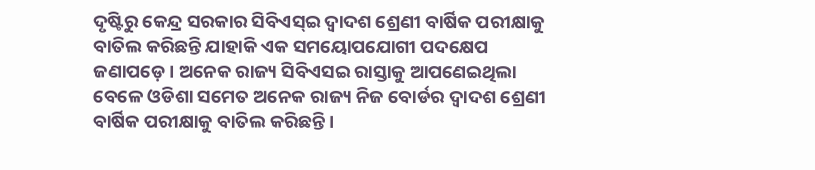ଦୃଷ୍ଟିରୁ କେନ୍ଦ୍ର ସରକାର ସିବିଏସ୍‌ଇ ଦ୍ୱାଦଶ ଶ୍ରେଣୀ ବାର୍ଷିକ ପରୀକ୍ଷାକୁ ବାତିଲ କରିଛନ୍ତି ଯାହାକି ଏକ ସମୟୋପଯୋଗୀ ପଦକ୍ଷେପ ଜଣାପଡ଼େ। ଅନେକ ରାଜ୍ୟ ସିବିଏସଇ ରାସ୍ତାକୁ ଆପଣେଇଥିଲା ବେଳେ ଓଡିଶା ସମେତ ଅନେକ ରାଜ୍ୟ ନିଜ ବୋର୍ଡର ଦ୍ୱାଦଶ ଶ୍ରେଣୀ ବାର୍ଷିକ ପରୀକ୍ଷାକୁ ବାତିଲ କରିଛନ୍ତି।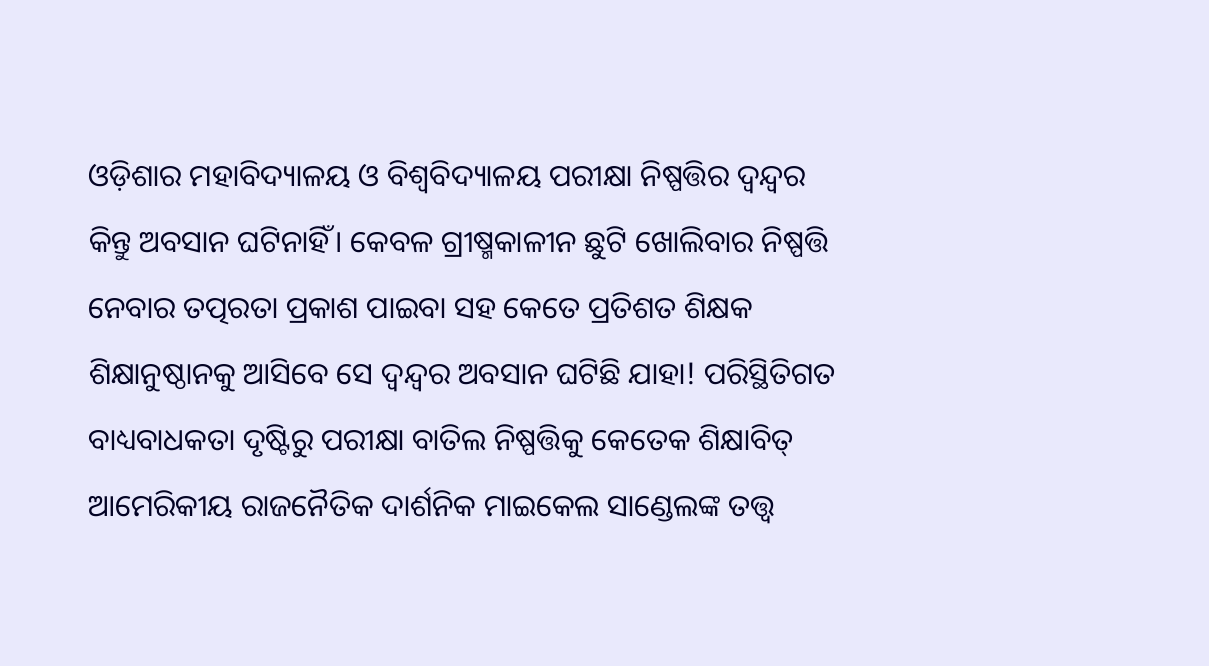ଓଡ଼ିଶାର ମହାବିଦ୍ୟାଳୟ ଓ ବିଶ୍ୱବିଦ୍ୟାଳୟ ପରୀକ୍ଷା ନିଷ୍ପତ୍ତିର ଦ୍ବନ୍ଦ୍ବର କିନ୍ତୁ ଅବସାନ ଘଟିନାହିଁ। କେବଳ ଗ୍ରୀଷ୍ମକାଳୀନ ଛୁଟି ଖୋଲିବାର ନିଷ୍ପତ୍ତି ନେବାର ତତ୍ପରତା ପ୍ରକାଶ ପାଇବା ସହ କେତେ ପ୍ରତିଶତ ଶିକ୍ଷକ ଶିକ୍ଷାନୁଷ୍ଠାନକୁ ଆସିବେ ସେ ଦ୍ବନ୍ଦ୍ବର ଅବସାନ ଘଟିଛି ଯାହା! ପରିସ୍ଥିତିଗତ ବାଧ୍ୟବାଧକତା ଦୃଷ୍ଟିରୁ ପରୀକ୍ଷା ବାତିଲ ନିଷ୍ପତ୍ତିକୁ କେତେକ ଶିକ୍ଷାବିତ୍‌ ଆମେରିକୀୟ ରାଜନୈତିକ ଦାର୍ଶନିକ ମାଇକେଲ ସାଣ୍ଡେଲଙ୍କ ତତ୍ତ୍ୱ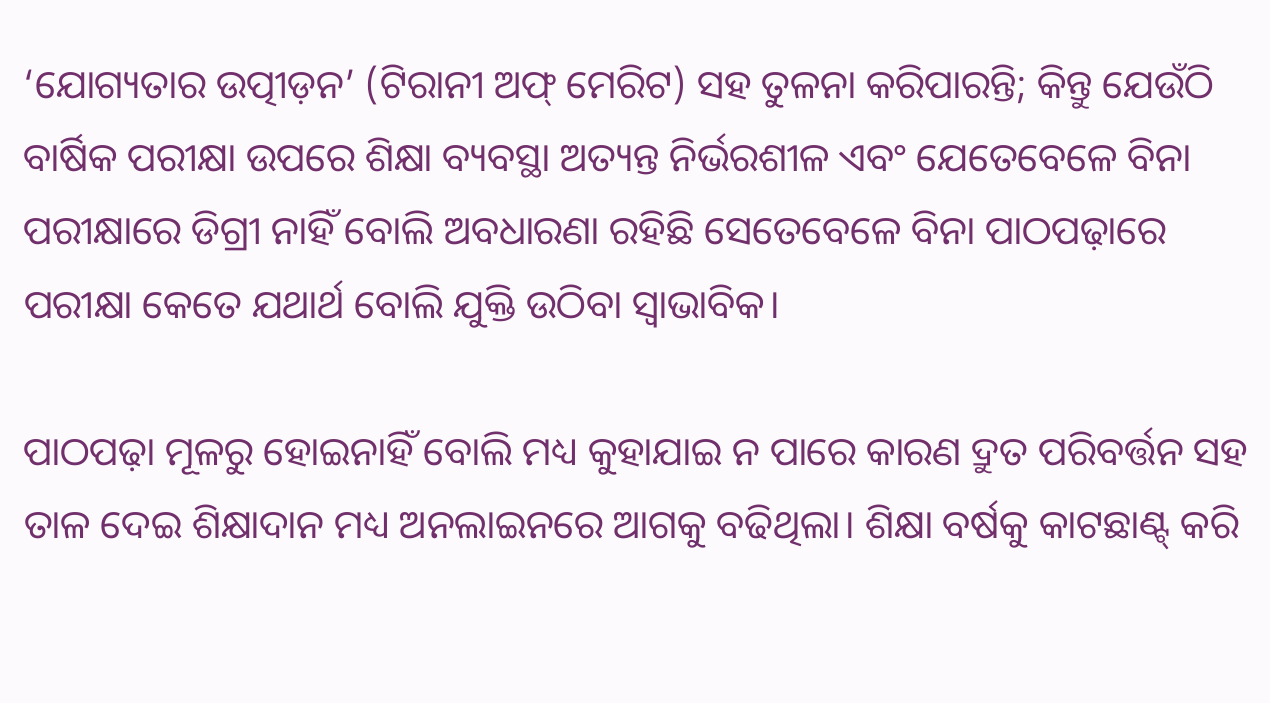‘ଯୋଗ୍ୟତାର ଉତ୍ପୀଡ଼ନ’ (ଟିରାନୀ ଅଫ୍‌ ମେରିଟ) ସହ ତୁଳନା କରିପାରନ୍ତି; କିନ୍ତୁ ଯେଉଁଠି ବାର୍ଷିକ ପରୀକ୍ଷା ଉପରେ ଶିକ୍ଷା ବ୍ୟବସ୍ଥା ଅତ୍ୟନ୍ତ ନିର୍ଭରଶୀଳ ଏବଂ ଯେତେବେଳେ ବିନା ପରୀକ୍ଷାରେ ଡିଗ୍ରୀ ନାହିଁ ବୋଲି ଅବଧାରଣା ରହିଛି ସେତେବେଳେ ବିନା ପାଠପଢ଼ାରେ ପରୀକ୍ଷା କେତେ ଯଥାର୍ଥ ବୋଲି ଯୁକ୍ତି ଉଠିବା ସ୍ୱାଭାବିକ।

ପାଠପଢ଼ା ମୂଳରୁ ହୋଇନାହିଁ ବୋଲି ମଧ୍ୟ କୁହାଯାଇ ନ ପାରେ କାରଣ ଦ୍ରୁତ ପରିବର୍ତ୍ତନ ସହ ତାଳ ଦେଇ ଶିକ୍ଷାଦାନ ମଧ୍ୟ ଅନଲାଇନରେ ଆଗକୁ ବଢିଥିଲା। ଶିକ୍ଷା ବର୍ଷକୁ କାଟଛାଣ୍ଟ୍‌ କରି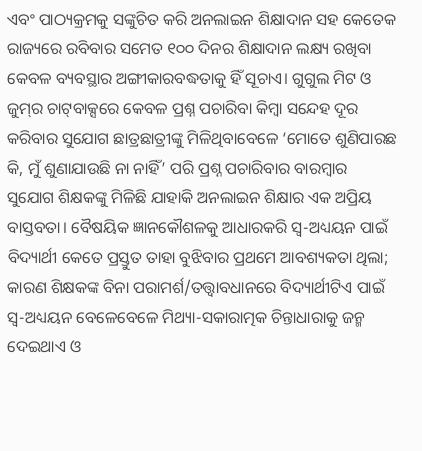ଏବଂ ପାଠ୍ୟକ୍ରମକୁ ସଙ୍କୁଚିତ କରି ଅନଲାଇନ ଶିକ୍ଷାଦାନ ସହ କେତେକ ରାଜ୍ୟରେ ରବିବାର ସମେତ ୧୦୦ ଦିନର ଶିକ୍ଷାଦାନ ଲକ୍ଷ୍ୟ ରଖିବା କେବଳ ବ୍ୟବସ୍ଥାର ଅଙ୍ଗୀକାରବଦ୍ଧତାକୁ ହିଁ ସୂଚାଏ। ଗୁଗୁଲ ମିଟ ଓ ଜୁମ୍‌ର ଚାଟ୍‌ବାକ୍ସରେ କେବଳ ପ୍ରଶ୍ନ ପଚାରିବା କିମ୍ବା ସନ୍ଦେହ ଦୂର କରିବାର ସୁଯୋଗ ଛାତ୍ରଛାତ୍ରୀଙ୍କୁ ମିଳିଥିବାବେଳେ ‘ମୋତେ ଶୁଣିପାରଛ କି, ମୁଁ ଶୁଣାଯାଉଛି ନା ନାହିଁ’ ପରି ପ୍ରଶ୍ନ ପଚାରିବାର ବାରମ୍ବାର ସୁଯୋଗ ଶିକ୍ଷକଙ୍କୁ ମିଳିଛି ଯାହାକି ଅନଲାଇନ ଶିକ୍ଷାର ଏକ ଅପ୍ରିୟ ବାସ୍ତବତା। ବୈଷୟିକ ଜ୍ଞାନକୌଶଳକୁ ଆଧାରକରି ସ୍ବ-ଅଧ୍ୟୟନ ପାଇଁ ବିଦ୍ୟାର୍ଥୀ କେତେ ପ୍ରସ୍ତୁତ ତାହା ବୁଝିବାର ପ୍ରଥମେ ଆବଶ୍ୟକତା ଥିଲା; କାରଣ ଶିକ୍ଷକଙ୍କ ବିନା ପରାମର୍ଶ/ତତ୍ତ୍ବାବଧାନରେ ବିଦ୍ୟାର୍ଥୀଟିଏ ପାଇଁ ସ୍ବ-ଅଧ୍ୟୟନ ବେଳେବେଳେ ମିଥ୍ୟା-ସକାରାତ୍ମକ ଚିନ୍ତାଧାରାକୁ ଜନ୍ମ ଦେଇଥାଏ ଓ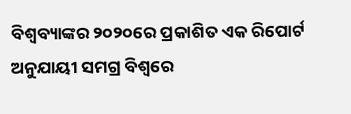ବିଶ୍ୱବ୍ୟାଙ୍କର ୨୦୨୦ରେ ପ୍ରକାଶିତ ଏକ ରିପୋର୍ଟ ଅନୁଯାୟୀ ସମଗ୍ର ବିଶ୍ୱରେ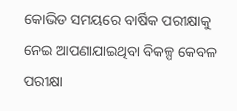କୋଭିଡ ସମୟରେ ବାର୍ଷିକ ପରୀକ୍ଷାକୁ ନେଇ ଆପଣାଯାଇଥିବା ବିକଳ୍ପ କେବଳ ପରୀକ୍ଷା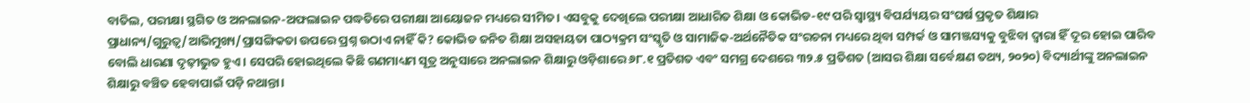ବାତିଲ, ପରୀକ୍ଷା ସ୍ଥଗିତ ଓ ଅନଲାଇନ-ଅଫଲାଇନ ପଦ୍ଧତିରେ ପରୀକ୍ଷା ଆୟୋଜନ ମଧ୍ୟରେ ସୀମିତ। ଏସବୁକୁ ଦେଖିଲେ ପରୀକ୍ଷା ଆଧାରିତ ଶିକ୍ଷା ଓ କୋଭିଡ-୧୯ ପରି ସ୍ୱାସ୍ଥ୍ୟ ବିପର୍ଯ୍ୟୟର ସଂଘର୍ଷ ପ୍ରକୃତ ଶିକ୍ଷାର ପ୍ରାଧାନ୍ୟ/ଗୁରୁତ୍ୱ/ଆଭିମୁଖ୍ୟ/ପ୍ରାସଙ୍ଗିକତା ଉପରେ ପ୍ରଶ୍ନ ଉଠାଏ ନାହିଁ କି? କୋଭିଡ ଜନିତ ଶିକ୍ଷା ଅସହାୟତା ପାଠ୍ୟକ୍ରମ ସଂସ୍କୃତି ଓ ସାମାଜିକ-ଅର୍ଥନୈତିକ ସଂରଚନା ମଧ୍ୟରେ ଥିବା ସମ୍ପର୍କ ଓ ସାମଞ୍ଜସ୍ୟକୁ ବୁଝିବା ଦ୍ୱାରା ହିଁ ଦୂର ହୋଇ ପାରିବ ବୋଲି ଧାରଣା ଦୃଢ଼ୀଭୁତ ହୁଏ। ସେପରି ହୋଇଥିଲେ କିଛି ଗଣମାଧ୍ୟମ ସୂତ୍ର ଅନୁସାରେ ଅନଲାଇନ ଶିକ୍ଷାରୁ ଓଡ଼ିଶାରେ ୬୮.୧ ପ୍ରତିଶତ ଏବଂ ସମଗ୍ର ଦେଶରେ ୩୨.୫ ପ୍ରତିଶତ (ଆସର ଶିକ୍ଷା ସର୍ବେକ୍ଷଣ ତଥ୍ୟ, ୨୦୨୦) ବିଦ୍ୟାର୍ଥୀଙ୍କୁ ଅନଲାଇନ ଶିକ୍ଷାରୁ ବଞ୍ଚିତ ହେବାପାଇଁ ପଡ଼ି ନଥାନ୍ତା।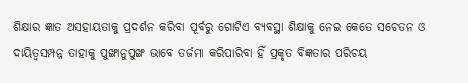ଶିକ୍ଷାର ଜ୍ଞାତ ଅସହାୟତାକୁ ପ୍ରଦର୍ଶନ କରିବା ପୂର୍ବରୁ ଗୋଟିଏ ବ୍ୟବସ୍ଥା ଶିକ୍ଷାକୁ ନେଇ କେତେ ସଚେତନ ଓ ଦାୟିତ୍ୱସମ୍ପନ୍ନ ତାହାକୁ ପୁଙ୍ଖାନୁପୁଙ୍ଖ ଭାବେ ତର୍ଜମା କରିପାରିବା ହିଁ ପ୍ରକୃତ ବିଜ୍ଞତାର ପରିଚୟ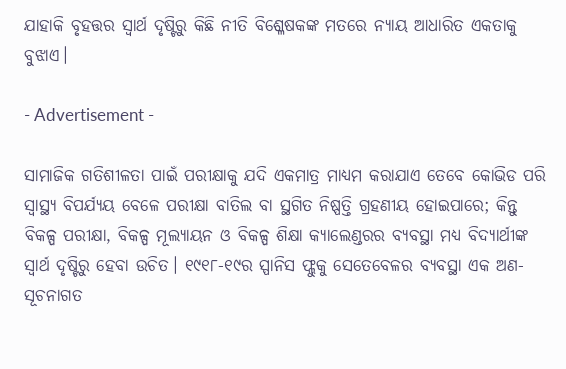ଯାହାକି ବୃହତ୍ତର ସ୍ୱାର୍ଥ ଦୃଷ୍ଟିରୁ କିଛି ନୀତି ବିଶ୍ଳେଷକଙ୍କ ମତରେ ନ୍ୟାୟ ଆଧାରିତ ଏକତାକୁ ବୁଝାଏ।

- Advertisement -

ସାମାଜିକ ଗତିଶୀଳତା ପାଇଁ ପରୀକ୍ଷାକୁ ଯଦି ଏକମାତ୍ର ମାଧ୍ୟମ କରାଯାଏ ତେବେ କୋଭିଡ ପରି ସ୍ୱାସ୍ଥ୍ୟ ବିପର୍ଯ୍ୟୟ ବେଳେ ପରୀକ୍ଷା ବାତିଲ ବା ସ୍ଥଗିତ ନିଷ୍ପତ୍ତି ଗ୍ରହଣୀୟ ହୋଇପାରେ; କିନ୍ତୁ ବିକଳ୍ପ ପରୀକ୍ଷା, ବିକଳ୍ପ ମୂଲ୍ୟାୟନ ଓ ବିକଳ୍ପ ଶିକ୍ଷା କ୍ୟାଲେଣ୍ଡରର ବ୍ୟବସ୍ଥା ମଧ୍ୟ ବିଦ୍ୟାର୍ଥୀଙ୍କ ସ୍ୱାର୍ଥ ଦୃଷ୍ଟିରୁ ହେବା ଉଚିତ। ୧୯୧୮-୧୯ର ସ୍ପାନିସ ଫ୍ଲୁକୁ ସେତେବେଳର ବ୍ୟବସ୍ଥା ଏକ ଅଣ-ସୂଚନାଗତ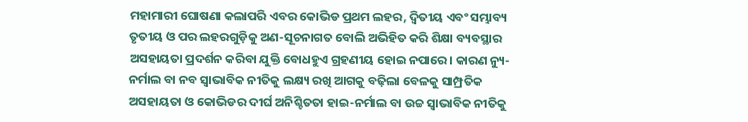ମହାମାରୀ ଘୋଷଣା କଲାପରି ଏବର କୋଭିଡ ପ୍ରଥମ ଲହର, ଦ୍ବିତୀୟ ଏବଂ ସମ୍ଭାବ୍ୟ ତୃତୀୟ ଓ ପର ଲହରଗୁଡ଼ିକୁ ଅଣ-ସୂଚନାଗତ ବୋଲି ଅଭିହିତ କରି ଶିକ୍ଷା ବ୍ୟବସ୍ଥାର ଅସହାୟତା ପ୍ରଦର୍ଶନ କରିବା ଯୁକ୍ତି ବୋଧହୁଏ ଗ୍ରହଣୀୟ ହୋଇ ନପାରେ। କାରଣ ନ୍ୟୁ-ନର୍ମାଲ ବା ନବ ସ୍ୱାଭାବିକ ନୀତିକୁ ଲକ୍ଷ୍ୟ ରଖି ଆଗକୁ ବଢ଼ିଲା ବେଳକୁ ସାମ୍ପ୍ରତିକ ଅସହାୟତା ଓ କୋଭିଡର ଦୀର୍ଘ ଅନିଶ୍ଚିତତା ହାଇ-ନର୍ମାଲ ବା ଉଚ୍ଚ ସ୍ୱାଭାବିକ ନୀତିକୁ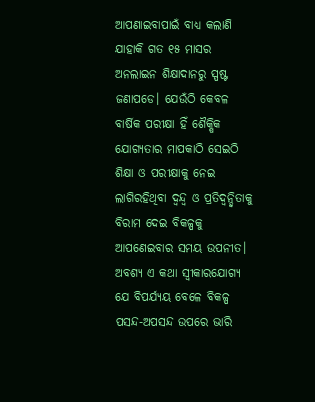ଆପଣାଇବାପାଇଁ ବାଧ୍ୟ କଲାଣି ଯାହାକି ଗତ ୧୫ ମାସର ଅନଲାଇନ ଶିକ୍ଷାଦାନରୁ ସ୍ପଷ୍ଟ ଜଣାପଡେ। ଯେଉଁଠି କେବଳ ବାର୍ଷିକ ପରୀକ୍ଷା ହିଁ ଶୈକ୍ଷିକ ଯୋଗ୍ୟତାର ମାପକାଠି ସେଇଠି ଶିକ୍ଷା ଓ ପରୀକ୍ଷାକୁ ନେଇ ଲାଗିରହିଥିବା ଦ୍ବନ୍ଦ୍ବ ଓ ପ୍ରତିଦ୍ବନ୍ଦ୍ବିତାକୁ ବିରାମ ଦେଇ ବିକଳ୍ପକୁ ଆପଣେଇବାର ସମୟ ଉପନୀତ। ଅବଶ୍ୟ ଏ କଥା ସ୍ବୀକାରଯୋଗ୍ୟ ଯେ ବିପର୍ଯ୍ୟୟ ବେଳେ ବିକଳ୍ପ ପସନ୍ଦ-ଅପସନ୍ଦ ଉପରେ ଭାରି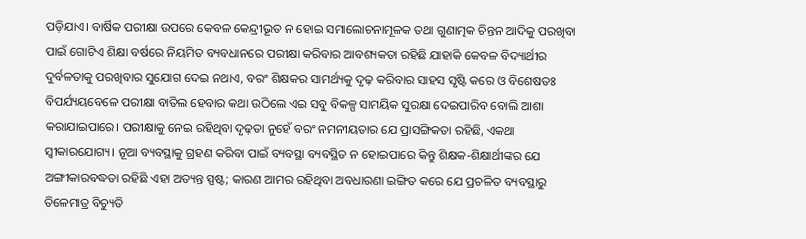ପଡ଼ିଯାଏ। ବାର୍ଷିକ ପରୀକ୍ଷା ଉପରେ କେବଳ କେନ୍ଦ୍ରୀଭୂତ ନ ହୋଇ ସମାଲୋଚନାମୂଳକ ତଥା ଗୁଣାତ୍ମକ ଚିନ୍ତନ ଆଦିକୁ ପରଖିବା ପାଇଁ ଗୋଟିଏ ଶିକ୍ଷା ବର୍ଷରେ ନିୟମିତ ବ୍ୟବଧାନରେ ପରୀକ୍ଷା କରିବାର ଆବଶ୍ୟକତା ରହିଛି ଯାହାକି କେବଳ ବିଦ୍ୟାର୍ଥୀର ଦୁର୍ବଳତାକୁ ପରଖିବାର ସୁଯୋଗ ଦେଇ ନଥାଏ, ବରଂ ଶିକ୍ଷକର ସାମର୍ଥ୍ୟକୁ ଦୃଢ଼ କରିବାର ସାହସ ସୃଷ୍ଟି କରେ ଓ ବିଶେଷତଃ ବିପର୍ଯ୍ୟୟବେଳେ ପରୀକ୍ଷା ବାତିଲ ହେବାର କଥା ଉଠିଲେ ଏଇ ସବୁ ବିକଳ୍ପ ସାମୟିକ ସୁରକ୍ଷା ଦେଇପାରିବ ବୋଲି ଆଶା କରାଯାଇପାରେ। ପରୀକ୍ଷାକୁ ନେଇ ରହିଥିବା ଦୃଢ଼ତା ନୁହେଁ ବରଂ ନମନୀୟତାର ଯେ ପ୍ରାସଙ୍ଗିକତା ରହିଛି, ଏକଥା ସ୍ବୀକାରଯୋଗ୍ୟ। ନୂଆ ବ୍ୟବସ୍ଥାକୁ ଗ୍ରହଣ କରିବା ପାଇଁ ବ୍ୟବସ୍ଥା ବ୍ୟବସ୍ଥିତ ନ ହୋଇପାରେ କିନ୍ତୁ ଶିକ୍ଷକ-ଶିକ୍ଷାର୍ଥୀଙ୍କର ଯେ ଅଙ୍ଗୀକାରବଦ୍ଧତା ରହିଛି ଏହା ଅତ୍ୟନ୍ତ ସ୍ପଷ୍ଟ; କାରଣ ଆମର ରହିଥିବା ଅବଧାରଣା ଇଙ୍ଗିତ କରେ ଯେ ପ୍ରଚଳିତ ବ୍ୟବସ୍ଥାରୁ ତିଳେମାତ୍ର ବିଚ୍ୟୁତି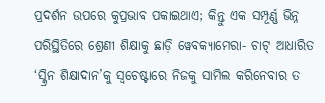ପ୍ରଦର୍ଶନ ଉପରେ କୁପ୍ରଭାବ ପକାଇଥାଏ; କିନ୍ତୁ ଏକ ସମ୍ପୂର୍ଣ୍ଣ ଭିନ୍ନ ପରିସ୍ଥିତିରେ ଶ୍ରେଣୀ ଶିକ୍ଷାକୁ ଛାଡ଼ି ୱେବକ୍ୟାମେରା- ଚାଟ୍‌ ଆଧାରିତ ‘ସ୍କ୍ରିନ ଶିକ୍ଷାଦାନ’କୁ ସ୍ୱଚେଷ୍ଟାରେ ନିଜକୁ ସାମିଲ କରିନେବାର ତ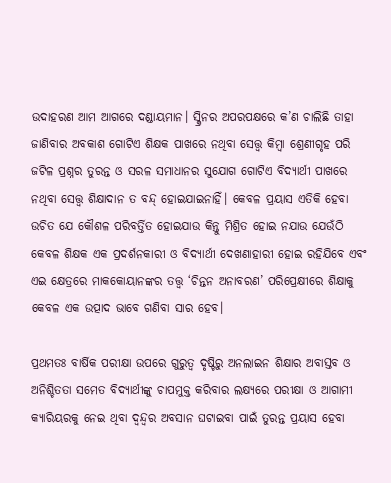ଉଦାହରଣ ଆମ ଆଗରେ ଦଣ୍ଡାୟମାନ। ସ୍କ୍ରିନର ଅପରପକ୍ଷରେ କ’ଣ ଚାଲିଛି ତାହା ଜାଣିବାର ଅବକାଶ ଗୋଟିଏ ଶିକ୍ଷକ ପାଖରେ ନଥିବା ସ‌େ‌ତ୍ତ୍ବ କିମ୍ବା ଶ୍ରେଣୀଗୃହ ପରି ଜଟିଳ ପ୍ରଶ୍ନର ତୁରନ୍ତ ଓ ସରଳ ସମାଧାନର ସୁଯୋଗ ଗୋଟିଏ ବିଦ୍ୟାର୍ଥୀ ପାଖରେ ନଥିବା ସ‌େ‌ତ୍ତ୍ବ ଶିକ୍ଷାଦାନ ତ ବନ୍ଦ୍‌ ହୋଇଯାଇନାହିଁ। କେବଳ ପ୍ରୟାସ ଏତିକି ହେବା ଉଚିତ ଯେ କୌଶଳ ପରିବର୍ତ୍ତିତ ହୋଇଯାଉ କିନ୍ତୁ ମିଶ୍ରିତ ହୋଇ ନଯାଉ ଯେଉଁଠି କେବଳ ଶିକ୍ଷକ ଏକ ପ୍ରଦର୍ଶନକାରୀ ଓ ବିଦ୍ୟାର୍ଥୀ ଦେଖଣାହାରୀ ହୋଇ ରହିଯିବେ ଏବଂ ଏଇ କ୍ଷେତ୍ରରେ ମାକକୋୟାନଙ୍କର ତତ୍ତ୍ୱ ‘ଚିନ୍ତନ ଅନାବରଣ’ ପରିପ୍ରେକ୍ଷୀରେ ଶିକ୍ଷାକୁ କେବଳ ଏକ ଉତ୍ପାଦ ଭାବେ ଗଣିବା ସାର ହେବ।

ପ୍ରଥମତଃ ବାର୍ଷିକ ପରୀକ୍ଷା ଉପରେ ଗୁରୁତ୍ୱ ଦୃଷ୍ଟିରୁ ଅନଲାଇନ ଶିକ୍ଷାର ଅବାସ୍ତବ ଓ ଅନିଶ୍ଚିତତା ସମେତ ବିଦ୍ୟାର୍ଥୀଙ୍କୁ ଚାପମୁକ୍ତ କରିବାର ଲକ୍ଷ୍ୟରେ ପରୀକ୍ଷା ଓ ଆଗାମୀ କ୍ୟାରିୟରକୁ ନେଇ ଥିବା ଦ୍ବନ୍ଦ୍ବର ଅବସାନ ଘଟାଇବା ପାଇଁ ତୁରନ୍ତ ପ୍ରୟାସ ହେବା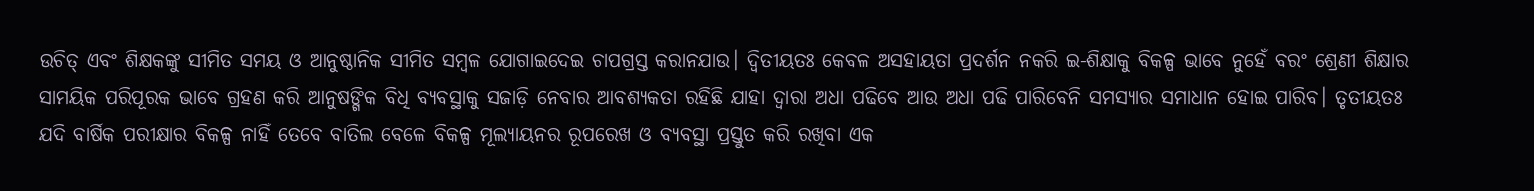ଉଚିତ୍‌ ଏବଂ ଶିକ୍ଷକଙ୍କୁ ସୀମିତ ସମୟ ଓ ଆନୁଷ୍ଠାନିକ ସୀମିତ ସମ୍ବଳ ଯୋଗାଇଦେଇ ଚାପଗ୍ରସ୍ତ କରାନଯାଉ। ଦ୍ବିତୀୟତଃ କେବଳ ଅସହାୟତା ପ୍ରଦର୍ଶନ ନକରି ଇ-ଶିକ୍ଷାକୁ ବିକଳ୍ପ ଭାବେ ନୁହେଁ ବରଂ ଶ୍ରେଣୀ ଶିକ୍ଷାର ସାମୟିକ ପରିପୂରକ ଭାବେ ଗ୍ରହଣ କରି ଆନୁଷଙ୍ଗିକ ବିଧି ବ୍ୟବସ୍ଥାକୁ ସଜାଡ଼ି ନେବାର ଆବଶ୍ୟକତା ରହିଛି ଯାହା ଦ୍ୱାରା ଅଧା ପଢିବେ ଆଉ ଅଧା ପଢି ପାରିବେନି ସମସ୍ୟାର ସମାଧାନ ହୋଇ ପାରିବ। ତୃତୀୟତଃ ଯଦି ବାର୍ଷିକ ପରୀକ୍ଷାର ବିକଳ୍ପ ନାହିଁ ତେବେ ବାତିଲ ବେଳେ ବିକଳ୍ପ ମୂଲ୍ୟାୟନର ରୂପରେଖ ଓ ବ୍ୟବସ୍ଥା ପ୍ରସ୍ତୁତ କରି ରଖିବା ଏକ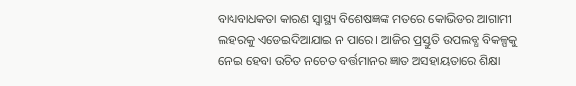ବାଧ୍ୟବାଧକତା କାରଣ ସ୍ୱାସ୍ଥ୍ୟ ବିଶେଷଜ୍ଞଙ୍କ ମତରେ କୋଭିଡର ଆଗାମୀ ଲହରକୁ ଏଡେଇଦିଆଯାଇ ନ ପାରେ। ଆଜିର ପ୍ରସ୍ତୁତି ଉପଲବ୍ଧ ବିକଳ୍ପକୁ ନେଇ ହେବା ଉଚିତ ନଚେତ ବର୍ତ୍ତମାନର ଜ୍ଞାତ ଅସହାୟତାରେ ଶିକ୍ଷା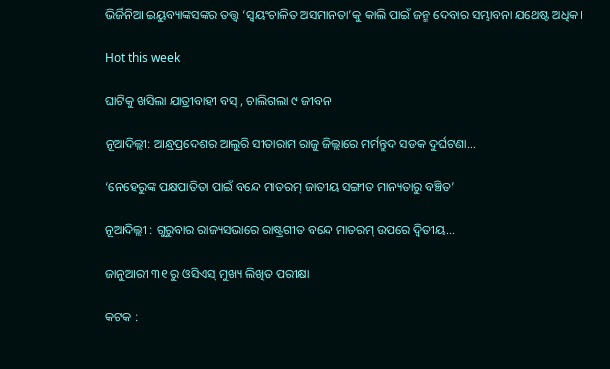ଭିର୍ଜିନିଆ ଇୟୁବ୍ୟାଙ୍କସଙ୍କର ତତ୍ତ୍ୱ ‘ସ୍ୱୟଂଚାଳିତ ଅସମାନତା’କୁ କାଲି ପାଇଁ ଜନ୍ମ ଦେବାର ସମ୍ଭାବନା ଯଥେଷ୍ଟ ଅଧିକ।

Hot this week

ଘାଟିକୁ ଖସିଲା ଯାତ୍ରୀବାହୀ ବସ୍ , ଚାଲିଗଲା ୯ ଜୀବନ

ନୂଆଦିଲ୍ଲୀ: ଆନ୍ଧ୍ରପ୍ରଦେଶର ଆଲୁରି ସୀତାରାମ ରାଜୁ ଜିଲ୍ଲାରେ ମର୍ମନ୍ତୁଦ ସଡକ ଦୁର୍ଘଟଣା...

‘ନେହେରୁଙ୍କ ପକ୍ଷପାତିତା ପାଇଁ ବନ୍ଦେ ମାତରମ୍ ଜାତୀୟ ସଙ୍ଗୀତ ମାନ୍ୟତାରୁ ବଞ୍ଚିତ’

ନୂଆଦିଲ୍ଲୀ : ଗୁରୁବାର ରାଜ୍ୟସଭାରେ ରାଷ୍ଟ୍ରଗୀତ ବନ୍ଦେ ମାତରମ୍ ଉପରେ ଦ୍ବିତୀୟ...

ଜାନୁଆରୀ ୩୧ ରୁ ଓସିଏସ୍‌ ମୁଖ୍ୟ ଲିଖିତ ପରୀକ୍ଷା

କଟକ :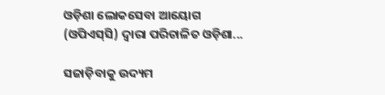ଓଡ଼ିଶା ଲୋକସେବା ଆୟୋଗ (ଓପିଏସ୍‌ସି) ଦ୍ବାରା ପରିଚାଳିତ ଓଡ଼ିଶା...

ସଜାଡ଼ିବାକୁ ଉଦ୍ୟମ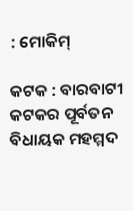: ମୋକିମ୍‌

କଟକ : ବାରବାଟୀ କଟକର ପୂର୍ବତନ ବିଧାୟକ ମହମ୍ମଦ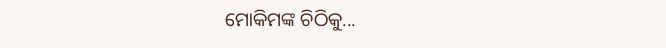ମୋକିମଙ୍କ ଚିଠିକୁ...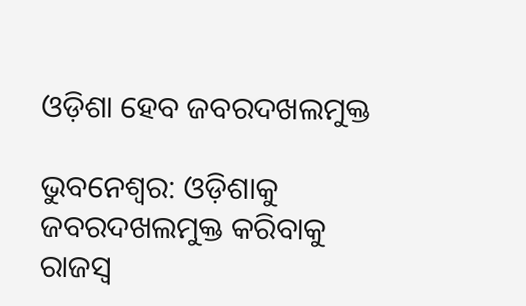ଓଡ଼ିଶା ହେବ ଜବରଦଖଲମୁକ୍ତ

ଭୁବନେଶ୍ବର: ଓଡ଼ିଶାକୁ ଜବରଦଖଲମୁକ୍ତ କରିବାକୁ ରାଜସ୍ବ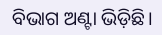ବିଭାଗ ଅଣ୍ଟା ଭିଡ଼ିଛି।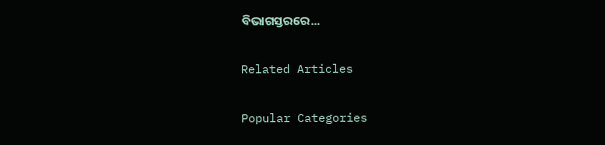ବିଭାଗସ୍ତରରେ...

Related Articles

Popular Categories